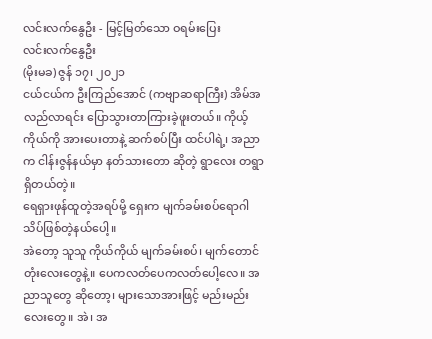လင်းလက်နွေဦး - မြင့်မြတ်သော ဝရမ်းပြေး
လင်းလက်နွေဦး
(မိုးမခ) ဇွန် ၁၇၊ ၂၀၂၁
ငယ်ငယ်က ဦးကြည်အောင် (ကဗျာဆရာကြီး) အိမ်အလည်လာရင်း ပြောသွားတာကြားခဲ့ဖူးတယ်။ ကိုယ့်ကိုယ်ကို အားပေးတာနဲ့ ဆက်စပ်ပြီး ထင်ပါရဲ့၊ အညာက ငါန်းဇွန်နယ်မှာ နတ်သားတော ဆိုတဲ့ ရွာလေး တရွာ ရှိတယ်တဲ့။
ရေရှားဖုန်ထူတဲ့အရပ်မို့ ရှေးက မျက်ခမ်းစပ်ရောဂါ သိပ်ဖြစ်တဲ့နယ်ပေါ့။
အဲတော့ သူသူ ကိုယ်ကိုယ် မျက်ခမ်းစပ်၊ မျက်တောင်တုံးလေးတွေနဲ့။ ပေကလတ်ပေကလတ်ပေါ့လေ။ အညာသူတွေ ဆိုတော့၊ များသောအားဖြင့် မည်းမည်းလေးတွေ။ အဲ၊ အ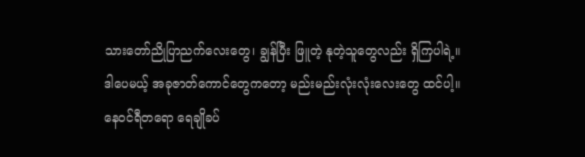သားတော်ညိုပြာညက်လေးတွေ၊ ချွန်ပြီး ဖြူတဲ့ နုတဲ့သူတွေလည်း ရှိကြပါရဲ့။
ဒါပေမယ့် အခုဇာတ်ကောင်တွေကတော့ မည်းမည်းလုံးလုံးလေးတွေ ထင်ပါ့။
နေဝင်ရီတရော ရေချိုခပ်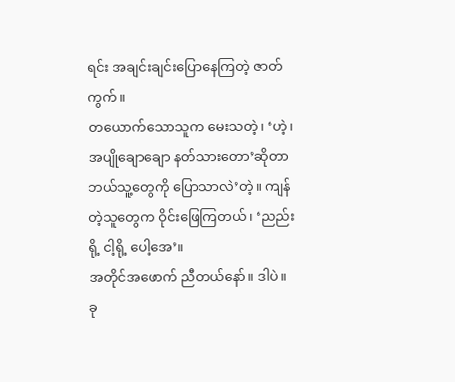ရင်း အချင်းချင်းပြောနေကြတဲ့ ဇာတ်ကွက်။
တယောက်သောသူက မေးသတဲ့၊ ‘ဟဲ့၊ အပျိုချောချော နတ်သားတော’ဆိုတာ ဘယ်သူ့တွေကို ပြောသာလဲ’တဲ့။ ကျန်တဲ့သူတွေက ဝိုင်းဖြေကြတယ်၊ ‘ညည်းရို့ ငါ့ရို့ ပေါ့အေ’။
အတိုင်အဖောက် ညီတယ်နော်။ ဒါပဲ။
ခု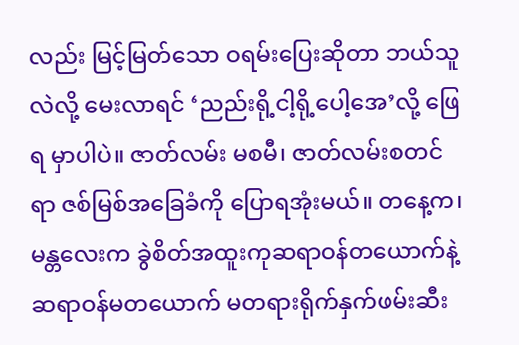လည်း မြင့်မြတ်သော ဝရမ်းပြေးဆိုတာ ဘယ်သူလဲလို့ မေးလာရင် ‘ညည်းရို့ငါ့ရို့ပေါ့အေ’လို့ ဖြေရ မှာပါပဲ။ ဇာတ်လမ်း မစမီ၊ ဇာတ်လမ်းစတင်ရာ ဇစ်မြစ်အခြေခံကို ပြောရအုံးမယ်။ တနေ့က၊ မန္တလေးက ခွဲစိတ်အထူးကုဆရာဝန်တယောက်နဲ့ ဆရာဝန်မတယောက် မတရားရိုက်နှက်ဖမ်းဆီး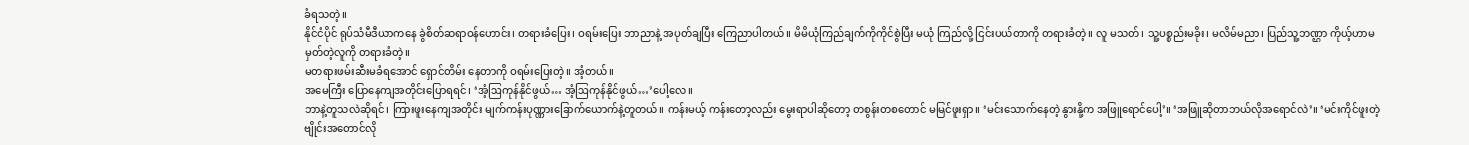ခံရသတဲ့။
နိုင်ငံပိုင် ရုပ်သံမီဒီယာကနေ ခွဲစိတ်ဆရာဝန်ဟောင်း၊ တရားခံပြေး၊ ဝရမ်းပြေး ဘာညာနဲ့ အပုတ်ချပြီး ကြေညာပါတယ်။ မိမိယုံကြည်ချက်ကိုကိုင်စွဲပြီး မယုံ ကြည်လို့ ငြင်းပယ်တာကို တရားခံတဲ့။ လူ မသတ်၊ သူ့ပစ္စည်းမခိုး၊ မလိမ်မညာ၊ ပြည်သူ့ဘဏ္ဌာ ကိုယ့်ဟာမမှတ်တဲ့လူကို တရားခံတဲ့။
မတရားဖမ်းဆီးမခံရအောင် ရှောင်တိမ်း နေတာကို ဝရမ်းပြေးတဲ့။ အံ့တယ်။
အမေကြီး ပြောနေကျအတိုင်းပြောရရင်၊ ‘အံ့ဩကုန်နိုင်ဖွယ်… အံ့ဩကုန်နိုင်ဖွယ်…’ပေါ့လေ။
ဘာနဲ့တူသလဲဆိုရင်၊ ကြားဖူးနေကျအတိုင်း မျက်ကန်းပုဏ္ဏားခြောက်ယောက်နဲ့တူတယ်။ ကန်းမယ့် ကန်းတော့လည်း မွေးရာပါဆိုတော့ တစွန်းတစတောင် မမြင်ဖူးရှာ။ ‘မင်းသောက်နေတဲ့ နွားနို့က အဖြူရောင်ပေါ့’။ ‘အဖြူဆိုတာဘယ်လိုအရောင်လဲ’။ ‘မင်းကိုင်ဖူးတဲ့ ဗျိုင်းအတောင်လို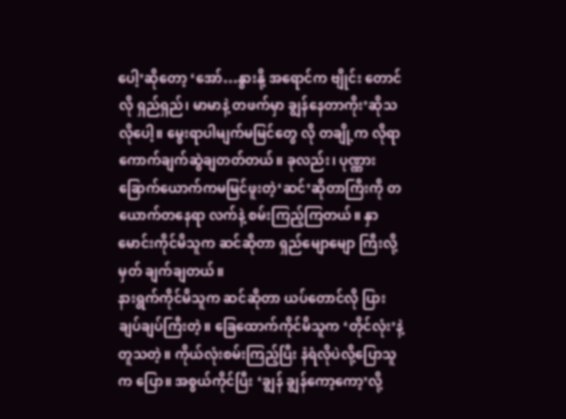ပေါ့’ဆိုတော့ ‘အော်…နွားနို့ အရောင်က ဗျိုင်း တောင်လို ရှည်ရှည်၊ မာမာနဲ့ တဖက်မှာ ချွန်နေတာကိုး’ဆိုသလိုပေါ့။ မွေးရာပါမျက်မမြင်တွေ လို တချို့က လိုရာကောက်ချက်ဆွဲချတတ်တယ်။ ခုလည်း၊ ပုဏ္ဏားခြောက်ယောက်ကမမြင်ဖူးတဲ့‘ဆင်’ဆိုတာကြီးကို တယောက်တနေရာ လက်နဲ့ စမ်းကြည့်ကြတယ်။ နှာမောင်းကိုင်မိသူက ဆင်ဆိုတာ ရှည်မျောမျော ကြီးလို့ မှတ် ချက်ချတယ်။
နားရွက်ကိုင်မိသူက ဆင်ဆိုတာ ယပ်တောင်လို ပြားချပ်ချပ်ကြီးတဲ့။ ခြေထောက်ကိုင်မိသူက ‘တိုင်လုံး’နဲ့ တူသတဲ့။ ကိုယ်လုံးစမ်းကြည့်ပြီး နံရံလိုပဲလို့ပြောသူက ပြော။ အစွယ်ကိုင်ပြီး ‘ချွန် ချွန်ကော့ကော့’လို့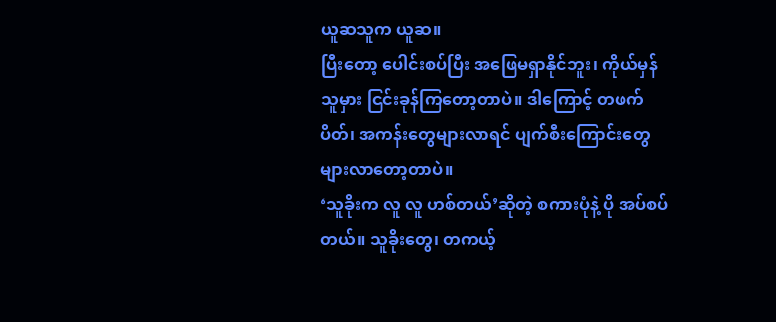ယူဆသူက ယူဆ။
ပြီးတော့ ပေါင်းစပ်ပြီး အဖြေမရှာနိုင်ဘူး၊ ကိုယ်မှန် သူမှား ငြင်းခုန်ကြတော့တာပဲ။ ဒါကြောင့် တဖက်ပိတ်၊ အကန်းတွေများလာရင် ပျက်စီးကြောင်းတွေများလာတော့တာပဲ။
‘သူခိုးက လူ လူ ဟစ်တယ်’ဆိုတဲ့ စကားပုံနဲ့ ပို အပ်စပ်တယ်။ သူခိုးတွေ၊ တကယ့်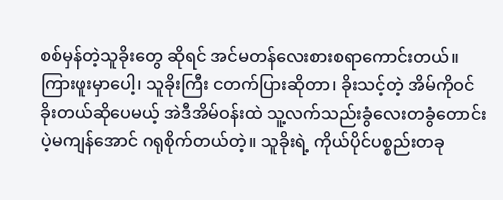စစ်မှန်တဲ့သူခိုးတွေ ဆိုရင် အင်မတန်လေးစားစရာကောင်းတယ်။
ကြားဖူးမှာပေါ့၊ သူခိုးကြီး ငတက်ပြားဆိုတာ၊ ခိုးသင့်တဲ့ အိမ်ကိုဝင်ခိုးတယ်ဆိုပေမယ့် အဲဒီအိမ်ဝန်းထဲ သူ့လက်သည်းခွံလေးတခွံတောင်းပဲ့မကျန်အောင် ဂရုစိုက်တယ်တဲ့။ သူခိုးရဲ့ ကိုယ်ပိုင်ပစ္စည်းတခု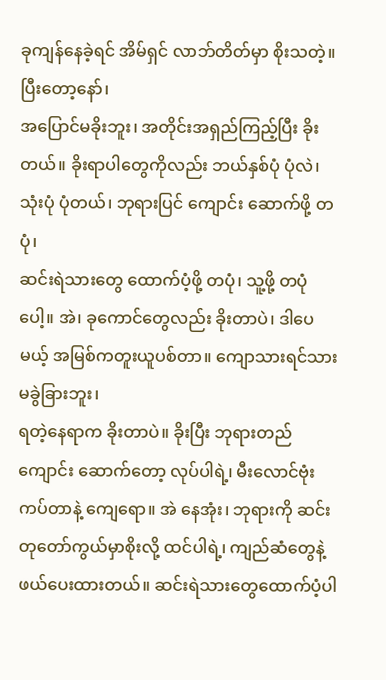ခုကျန်နေခဲ့ရင် အိမ်ရှင် လာဘ်တိတ်မှာ စိုးသတဲ့။ ပြီးတော့နော်၊
အပြောင်မခိုးဘူး၊ အတိုင်းအရှည်ကြည့်ပြီး ခိုးတယ်။ ခိုးရာပါတွေကိုလည်း ဘယ်နှစ်ပုံ ပုံလဲ၊ သုံးပုံ ပုံတယ်၊ ဘုရားပြင် ကျောင်း ဆောက်ဖို့ တပုံ၊
ဆင်းရဲသားတွေ ထောက်ပံ့ဖို့ တပုံ၊ သူ့ဖို့ တပုံပေါ့။ အဲ၊ ခုကောင်တွေလည်း ခိုးတာပဲ၊ ဒါပေမယ့် အမြစ်ကတူးယူပစ်တာ။ ကျောသားရင်သားမခွဲခြားဘူး၊
ရတဲ့နေရာက ခိုးတာပဲ။ ခိုးပြီး ဘုရားတည် ကျောင်း ဆောက်တော့ လုပ်ပါရဲ့၊ မီးလောင်ဗုံးကပ်တာနဲ့ ကျေရော။ အဲ နေအုံး၊ ဘုရားကို ဆင်းတုတော်ကွယ်မှာစိုးလို့ ထင်ပါရဲ့၊ ကျည်ဆံတွေနဲ့ ဖယ်ပေးထားတယ်။ ဆင်းရဲသားတွေထောက်ပံ့ပါ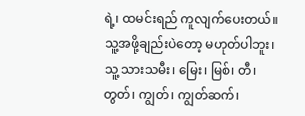ရဲ့၊ ထမင်းရည် ကူလျက်ပေးတယ်။ သူ့အဖို့ချည်းပဲတော့ မဟုတ်ပါဘူး၊
သူ့ သားသမီး၊ မြေး၊ မြစ်၊ တီ၊ တွတ်၊ ကျွတ်၊ ကျွတ်ဆက်၊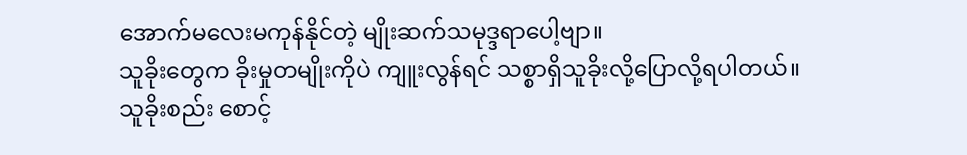အောက်မလေးမကုန်နိုင်တဲ့ မျိုးဆက်သမုဒ္ဒရာပေါ့ဗျာ။
သူခိုးတွေက ခိုးမှုတမျိုးကိုပဲ ကျူးလွန်ရင် သစ္စာရှိသူခိုးလို့ပြောလို့ရပါတယ်။ သူခိုးစည်း စောင့်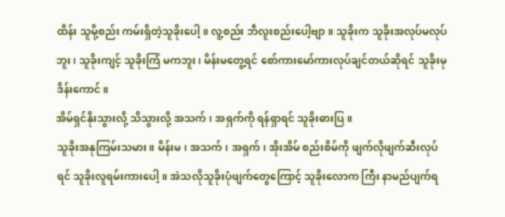ထိန်း သူမို့စည်း ကမ်းရှိတဲ့သူခိုးပေါ့။ လူ့စည်း ဘီလူးစည်းပေါ့ဗျာ။ သူခိုးက သူခိုးအလုပ်မလုပ်ဘူး၊ သူခိုးကျင့် သူခိုးကြံ မကဘူး၊ မိန်းမတွေ့ရင် စော်ကားမော်ကားလုပ်ချင်တယ်ဆိုရင် သူခိုးမုဒိန်းကောင်။
အိမ်ရှင်နိုးသွားလို့ သိသွားလို့ အသက်၊ အရှက်ကို ရန်ရှာရင် သူခိုးဓားပြ။
သူခိုးအနုကြမ်းသမား။ မိန်းမ၊ အသက်၊ အရှက်၊ အိုးအိမ် စည်းစိမ်ကို ဖျက်လိုဖျက်ဆီးလုပ်ရင် သူခိုးလူရမ်းကားပေါ့။ အဲသလိုသူခိုးပုံဖျက်တွေကြောင့် သူခိုးလောက ကြီး နာမည်ပျက်ရ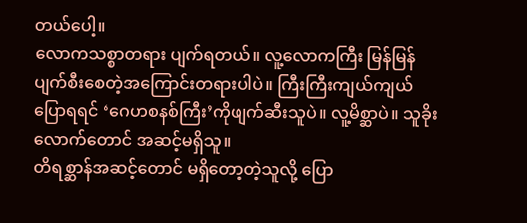တယ်ပေါ့။
လောကသစ္စာတရား ပျက်ရတယ်။ လူ့လောကကြီး မြန်မြန်ပျက်စီးစေတဲ့အကြောင်းတရားပါပဲ။ ကြီးကြီးကျယ်ကျယ်ပြောရရင် ‘ဂေဟစနစ်ကြီး’ကိုဖျက်ဆီးသူပဲ။ လူ့မိစ္ဆာပဲ။ သူခိုး လောက်တောင် အဆင့်မရှိသူ။
တိရစ္ဆာန်အဆင့်တောင် မရှိတော့တဲ့သူလို့ ပြော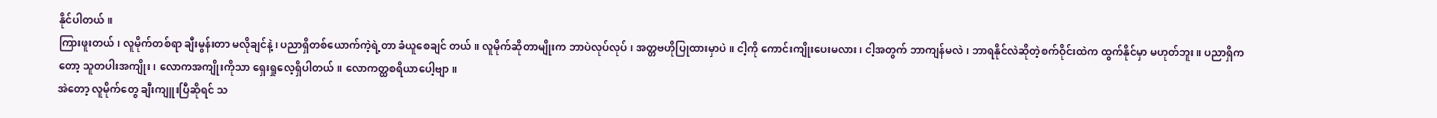နိုင်ပါတယ်။
ကြားဖူးတယ်၊ လူမိုက်တစ်ရာ ချီးမွန်းတာ မလိုချင်နဲ့၊ ပညာရှိတစ်ယောက်ကဲ့ရဲ့တာ ခံယူစေချင် တယ်။ လူမိုက်ဆိုတာမျိုးက ဘာပဲလုပ်လုပ်၊ အတ္တဗဟိုပြုထားမှာပဲ။ ငါ့ကို ကောင်းကျိုးပေးမလား၊ ငါ့အတွက် ဘာကျန်မလဲ၊ ဘာရနိုင်လဲဆိုတဲ့စက်ဝိုင်းထဲက ထွက်နိုင်မှာ မဟုတ်ဘူး။ ပညာရှိကတော့ သူတပါးအကျိုး၊ လောကအကျိုးကိုသာ ရှေးရှုလေ့ရှိပါတယ်။ လောကတ္ထစရိယာပေါ့ဗျာ။
အဲတော့ လူမိုက်တွေ ချီးကျူးပြီဆိုရင် သ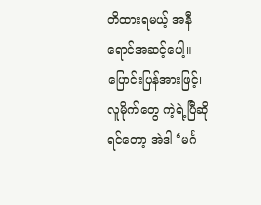တိထားရမယ့် အနီရောင်အဆင့်ပေါ့။
ပြောင်းပြန်အားဖြင့်၊ လူမိုက်တွေ ကဲ့ရဲ့ပြီဆိုရင်တော့ အဲဒါ ‘မင်္ဂ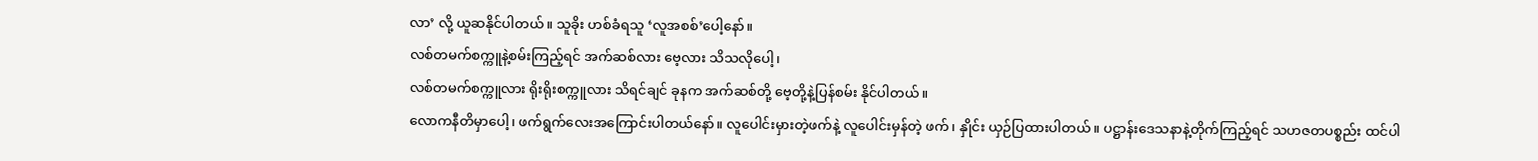လာ’ လို့ ယူဆနိုင်ပါတယ်။ သူခိုး ဟစ်ခံရသူ ‘လူအစစ်’ပေါ့နော်။
လစ်တမက်စက္ကူနဲ့စမ်းကြည့်ရင် အက်ဆစ်လား ဗေ့လား သိသလိုပေါ့၊
လစ်တမက်စက္ကူလား ရိုးရိုးစက္ကူလား သိရင်ချင် ခုနက အက်ဆစ်တို့ ဗေ့တို့နဲ့ပြန်စမ်း နိုင်ပါတယ်။
လောကနီတိမှာပေါ့၊ ဖက်ရွက်လေးအကြောင်းပါတယ်နော်။ လူပေါင်းမှားတဲ့ဖက်နဲ့ လူပေါင်းမှန်တဲ့ ဖက်၊ နှိုင်း ယှဉ်ပြထားပါတယ်။ ပဋ္ဌာန်းဒေသနာနဲ့တိုက်ကြည့်ရင် သဟဇတပစ္စည်း ထင်ပါ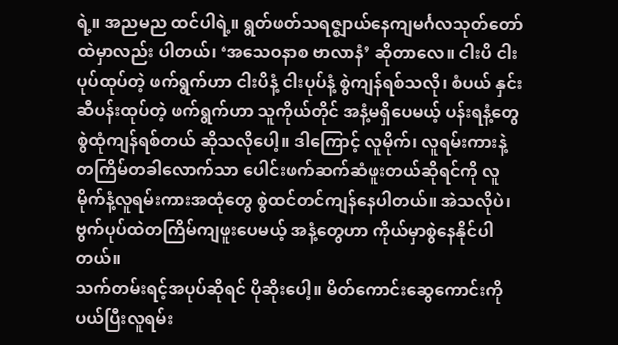ရဲ့။ အညမည ထင်ပါရဲ့။ ရွတ်ဖတ်သရဇ္ဈာယ်နေကျမင်္ဂလသုတ်တော်ထဲမှာလည်း ပါတယ်၊ ‘အသေဝနာစ ဗာလာနံ’ ဆိုတာလေ။ ငါးပိ ငါးပုပ်ထုပ်တဲ့ ဖက်ရွက်ဟာ ငါးပိနံ့ ငါးပုပ်နံ့ စွဲကျန်ရစ်သလို၊ စံပယ် နှင်းဆီပန်းထုပ်တဲ့ ဖက်ရွက်ဟာ သူကိုယ်တိုင် အနံ့မရှိပေမယ့် ပန်းရနံ့တွေစွဲထုံကျန်ရစ်တယ် ဆိုသလိုပေါ့။ ဒါကြောင့် လူမိုက်၊ လူရမ်းကားနဲ့တကြိမ်တခါလောက်သာ ပေါင်းဖက်ဆက်ဆံဖူးတယ်ဆိုရင်ကို လူမိုက်နံ့လူရမ်းကားအထုံတွေ စွဲထင်တင်ကျန်နေပါတယ်။ အဲသလိုပဲ၊ ဗွက်ပုပ်ထဲတကြိမ်ကျဖူးပေမယ့် အနံ့တွေဟာ ကိုယ်မှာစွဲနေနိုင်ပါတယ်။
သက်တမ်းရင့်အပုပ်ဆိုရင် ပိုဆိုးပေါ့။ မိတ်ကောင်းဆွေကောင်းကိုပယ်ပြီးလူရမ်း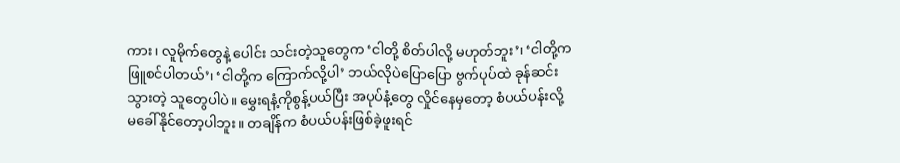ကား၊ လူမိုက်တွေနဲ့ ပေါင်း သင်းတဲ့သူတွေက ‘ငါတို့ စိတ်ပါလို့ မဟုတ်ဘူး’၊ ‘ငါတို့က ဖြူစင်ပါတယ်’၊ ‘ငါတို့က ကြောက်လို့ပါ’ ဘယ်လိုပဲပြောပြော ဗွက်ပုပ်ထဲ ခုန်ဆင်းသွားတဲ့ သူတွေပါပဲ။ မွှေးရနံ့ကိုစွန့်ပယ်ပြီး အပုပ်နံ့တွေ လှိုင်နေမှတော့ စံပယ်ပန်းလို့ မခေါ်နိုင်တော့ပါဘူး။ တချိန်က စံပယ်ပန်းဖြစ်ခဲ့ဖူးရင်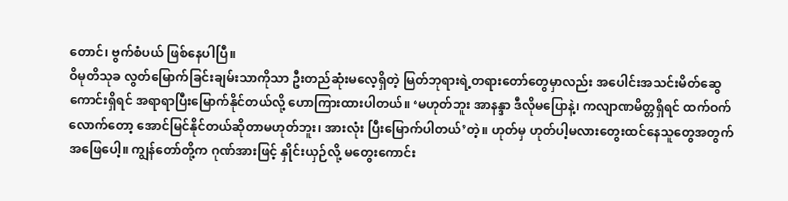တောင်၊ ဗွက်စံပယ် ဖြစ်နေပါပြီ။
ဝိမုတိသုခ လွတ်မြောက်ခြင်းချမ်းသာကိုသာ ဦးတည်ဆုံးမလေ့ရှိတဲ့ မြတ်ဘုရားရဲ့တရားတော်တွေမှာလည်း အပေါင်းအသင်းမိတ်ဆွေကောင်းရှိရင် အရာရာပြီးမြောက်နိုင်တယ်လို့ ဟောကြားထားပါတယ်။ ‘မဟုတ်ဘူး အာနန္ဒာ ဒီလိုမပြောနဲ့၊ ကလျာဏမိတ္တရှိရင် ထက်ဝက်လောက်တော့ အောင်မြင်နိုင်တယ်ဆိုတာမဟုတ်ဘူး၊ အားလုံး ပြီးမြောက်ပါတယ်’တဲ့။ ဟုတ်မှ ဟုတ်ပါ့မလားတွေးထင်နေသူတွေအတွက် အဖြေပေါ့။ ကျွန်တော်တို့က ဂုဏ်အားဖြင့် နှိုင်းယှဉ်လို့ မတွေးကောင်း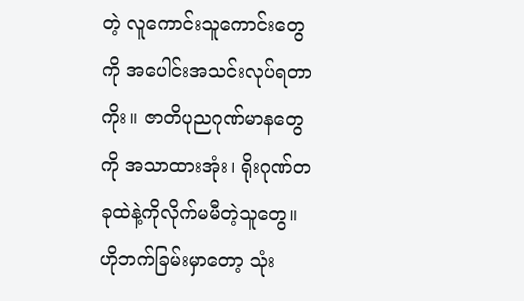တဲ့ လူကောင်းသူကောင်းတွေကို အပေါင်းအသင်းလုပ်ရတာကိုး။ ဇာတိပုညဂုဏ်မာနတွေကို အသာထားအုံး၊ ရိုးဂုဏ်တခုထဲနဲ့ကိုလိုက်မမီတဲ့သူတွေ။ ဟိုဘက်ခြမ်းမှာတော့ သုံး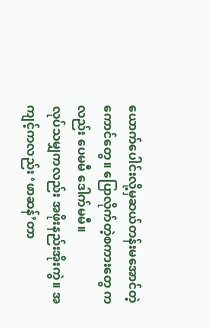ယောက်ပေါင်းလို့မှဆယ်တန်းမအောင်တဲ့ကောင်တွေ။ ပြောလိုက်တဲ့စကားတွေ ကလည်း ပေမမီ ဒေါက်မမီ။
လုပ်သမျှကလည်း အဖိုးနည်းအိုးကွဲ။ အကျင့်ကလည်း ‘ဖာဆန်’တာ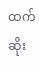ထက် ဆိုး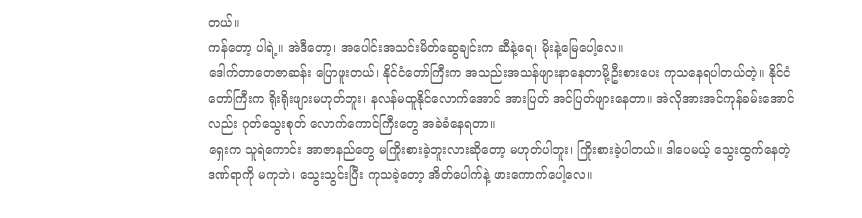တယ်။
ကန်တော့ ပါရဲ့။ အဲဒီတော့၊ အပေါင်းအသင်းမိတ်ဆွေချင်းက ဆီနဲ့ရေ၊ မိုးနဲ့မြေပေါ့လေ။
ဒေါက်တာတေဇာဆန်း ပြောဖူးတယ်၊ နိုင်ငံတော်ကြီးက အသည်းအသန်ဖျားနာနေတာမို့ဦးစားပေး ကုသနေရပါတယ်တဲ့။ နိုင်ငံတော်ကြီးက ရိုးရိုးဖျားမဟုတ်ဘူး၊ နလန်မထူနိုင်လောက်အောင် အားပြတ် အင်ပြတ်ဖျားနေတာ။ အဲလိုအားအင်ကုန်ခမ်းအောင်လည်း ဂုတ်သွေးစုတ် လောက်ကောင်ကြီးတွေ အခဲခံနေရတာ။
ရှေးက သူရဲကောင်း အာဇာနည်တွေ မကြိုးစားခဲ့ဘူးလားဆိုတော့ မဟုတ်ပါဘူး၊ ကြိုးစားခဲ့ပါတယ်။ ဒါပေမယ့် သွေးထွက်နေတဲ့ဒဏ်ရာကို မကုဘဲ၊ သွေးသွင်းပြီး ကုသခဲ့တော့ အိတ်ပေါက်နဲ့ ဖားကောက်ပေါ့လေ။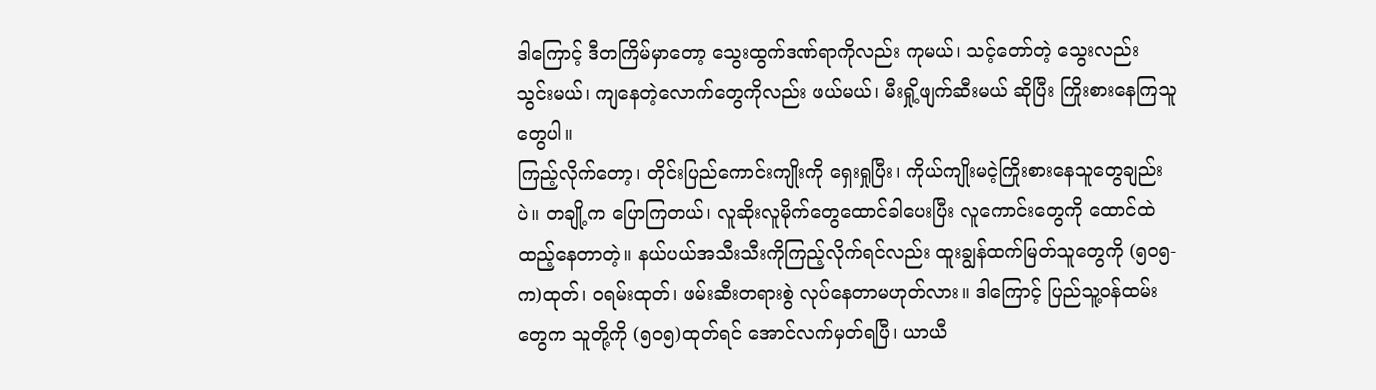ဒါကြောင့် ဒီတကြိမ်မှာတော့ သွေးထွက်ဒဏ်ရာကိုလည်း ကုမယ်၊ သင့်တော်တဲ့ သွေးလည်း သွင်းမယ်၊ ကျနေတဲ့လောက်တွေကိုလည်း ဖယ်မယ်၊ မီးရှို့ဖျက်ဆီးမယ် ဆိုပြီး ကြိုးစားနေကြသူတွေပါ။
ကြည့်လိုက်တော့၊ တိုင်းပြည်ကောင်းကျိုးကို ရှေးရှုပြီး၊ ကိုယ်ကျိုးမငဲ့ကြိုးစားနေသူတွေချည်းပဲ။ တချို့က ပြောကြတယ်၊ လူဆိုးလူမိုက်တွေထောင်ခါပေးပြီး လူကောင်းတွေကို ထောင်ထဲထည့်နေတာတဲ့။ နယ်ပယ်အသီးသီးကိုကြည့်လိုက်ရင်လည်း ထူးချွန်ထက်မြတ်သူတွေကို (၅၀၅- က)ထုတ်၊ ဝရမ်းထုတ်၊ ဖမ်းဆီးတရားစွဲ လုပ်နေတာမဟုတ်လား။ ဒါကြောင့် ပြည်သူ့ဝန်ထမ်းတွေက သူတို့ကို (၅၀၅)ထုတ်ရင် အောင်လက်မှတ်ရပြီ၊ ယာယီ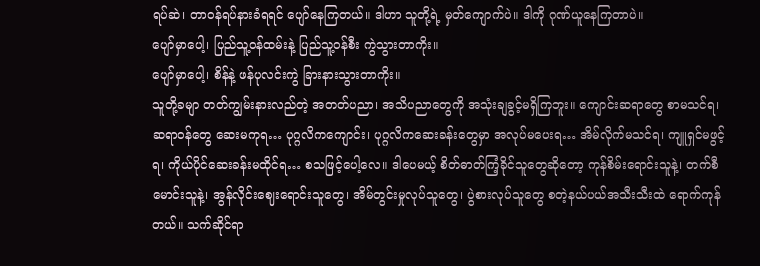ရပ်ဆဲ၊ တာဝန်ရပ်နားခံရရင် ပျော်နေကြတယ်။ ဒါဟာ သူတို့ရဲ့ မှတ်ကျောက်ပဲ။ ဒါကို ဂုဏ်ယူနေကြတာပဲ။
ပျော်မှာပေါ့၊ ပြည်သူ့ဝန်ထမ်းနဲ့ ပြည်သူ့ဝန်စီး ကွဲသွားတာကိုး။
ပျော်မှာပေါ့၊ စိန်နဲ့ ဖန်ပုလင်းကွဲ ခြားနားသွားတာကိုး။
သူတို့ခမျာ တတ်ကျွမ်းနားလည်တဲ့ အတတ်ပညာ၊ အသိပညာတွေကို အသုံးချခွင့်မရှိကြဘူး။ ကျောင်းဆရာတွေ စာမသင်ရ၊ ဆရာဝန်တွေ ဆေးမကုရ… ပုဂ္ဂလိကကျောင်း၊ ပုဂ္ဂလိကဆေးခန်းတွေမှာ အလုပ်မပေးရ… အိမ်လိုက်မသင်ရ၊ ကျူရှင်မဖွင့်ရ၊ ကိုယ်ပိုင်ဆေးခန်းမထိုင်ရ… စသဖြင့်ပေါ့လေ။ ဒါပေမယ့် စိတ်ဓာတ်ကြံ့ခိုင်သူတွေဆိုတော့ ကုန်စိမ်းရောင်းသူနဲ့၊ တက်စီမောင်းသူနဲ့၊ အွန်လိုင်းဈေးရောင်းသူတွေ၊ အိမ်တွင်းမှုလုပ်သူတွေ၊ ပွဲစားလုပ်သူတွေ စတဲ့နယ်ပယ်အသီးသီးထဲ ရောက်ကုန်တယ်။ သက်ဆိုင်ရာ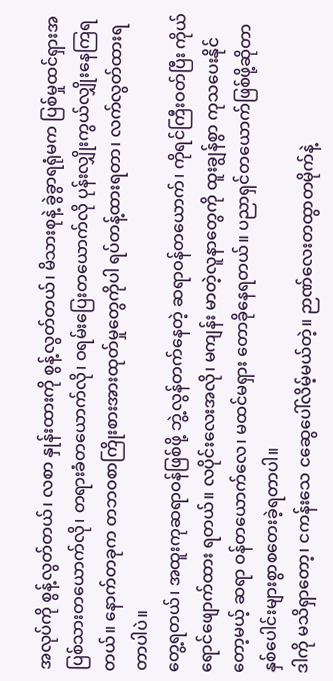အလုပ်ကို စွန့်လွတ်တယ်၊ လစာ နှုန်းထားကို စွန့်လွတ်တယ်၊ မိသားစုနဲ့ ခွဲခွာရရုံမက ပြစ်မှုထင်ရှားအပြစ်သားတယောက်လို၊ တရားခံတယောက်လို၊ ဝရမ်းပြေးတယောက်လို ပုန်းလျှိုးကွယ်လျှိုးနေကြရတယ်။ နောက်တခုက တဘဝစာကြိုးစားအားထုတ်မှုတွေကိုပါ ရပ်တန့်ထားရတာ၊ လက်လွတ်ထားရတာပါပဲ။
တွေ့ရတယ်၊ အထူးကုဆရာဝန်ဖြစ်ဖို့ ဘွဲ့လွန်တက်နေတဲ့ ဆရာဝန်တယောက်၊ ကိုရင်ကြီးဝတ်ပြီး ကိုယ်ရောင်ဖျောက်ထား ရတယ်။ လပိုင်းလေးအလို၊ မကျန်း မာတဲ့လူနာတွေကို ထူးချွန်စွာ ကုသပေးနိုင်တော့မယ့် ဆရာ ဝန်တယောက်လေ၊ မထင်မရှား တောခိုနေရတယ်။ ပညာရှင်တယောက်ဖြစ်ဖို့ဆိုတာ နှစ်ပေါင်းများစွာစတေးခဲ့ရတာပါ။
ဒါကို မသိရှာတော့၊ ငကန်းသေ ငဆွေပေါ်လိမ့်မယ်တဲ့။ ဉာဏ်လေးတထွာတမိုက်နဲ့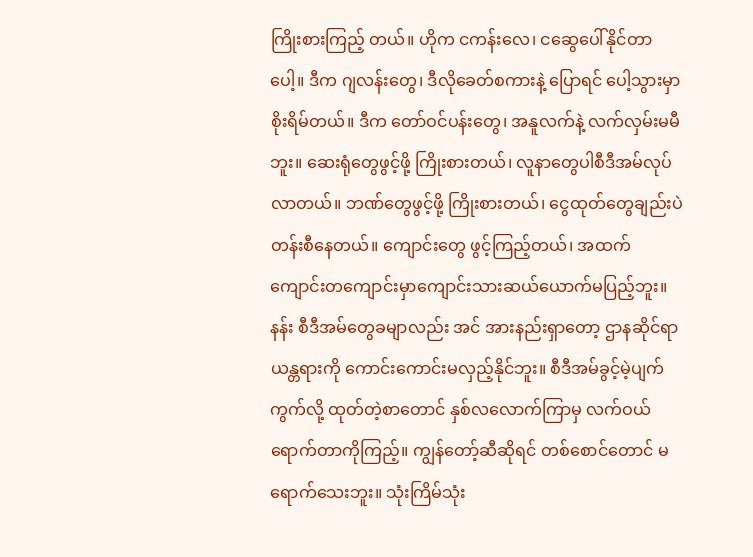ကြိုးစားကြည့် တယ်။ ဟိုက ငကန်းလေ၊ ငဆွေပေါ်နိုင်တာပေါ့။ ဒီက ဂျလန်းတွေ၊ ဒီလိုခေတ်စကားနဲ့ ပြောရင် ပေါ့သွားမှာ စိုးရိမ်တယ်။ ဒီက တော်ဝင်ပန်းတွေ၊ အနူလက်နဲ့ လက်လှမ်းမမီဘူး။ ဆေးရုံတွေဖွင့်ဖို့ ကြိုးစားတယ်၊ လူနာတွေပါစီဒီအမ်လုပ်လာတယ်။ ဘဏ်တွေဖွင့်ဖို့ ကြိုးစားတယ်၊ ငွေထုတ်တွေချည်းပဲတန်းစီနေတယ်။ ကျောင်းတွေ ဖွင့်ကြည့်တယ်၊ အထက်ကျောင်းတကျောင်းမှာကျောင်းသားဆယ်ယောက်မပြည့်ဘူး။ နန်း စီဒီအမ်တွေခမျာလည်း အင် အားနည်းရှာတော့ ဌာနဆိုင်ရာယန္တရားကို ကောင်းကောင်းမလှည့်နိုင်ဘူး။ စီဒီအမ်ခွင့်မဲ့ပျက်ကွက်လို့ ထုတ်တဲ့စာတောင် နှစ်လလောက်ကြာမှ လက်ဝယ်ရောက်တာကိုကြည့်။ ကျွန်တော့်ဆီဆိုရင် တစ်စောင်တောင် မရောက်သေးဘူး။ သုံးကြိမ်သုံး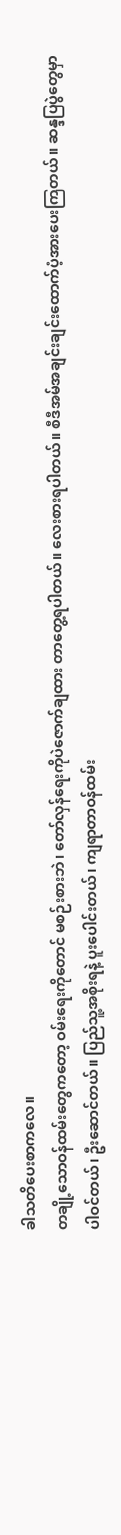ခါသတိပေးစာကလေ။
တချို့သောဝန်ထမ်းတွေကတော့ ဝမ်းရေးကိုတောင် မစဉ်းစားဘဲ၊ တော်လှန်ရေးကိုပဲဇောက်ချထား တာတွေ့ရပါတယ်။ လေးစားရပါတယ်။ စီဒီအမ်အချင်းချင်းထောက်ပံ့အားပေးကြတယ်။ ဆန္ဒပြပွဲတွေမှာ ပါဝင်တယ်၊ ဦးဆောင်တယ်။ ပြည်သူ့အစိုးရနဲ့ ပူးပေါင်းတယ်၊ ကျရာတာဝန်ထမ်း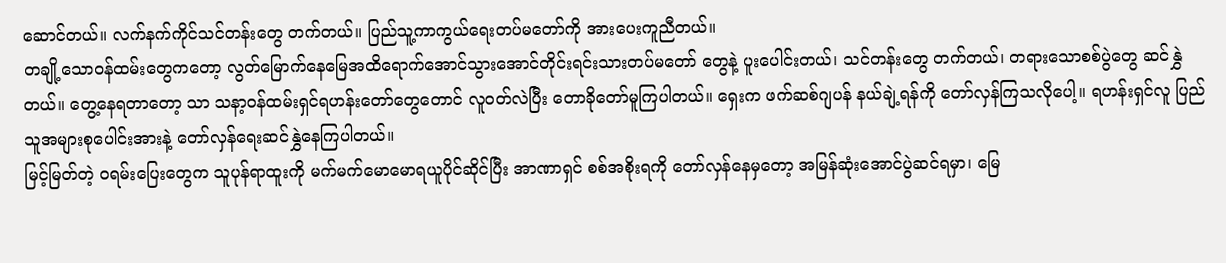ဆောင်တယ်။ လက်နက်ကိုင်သင်တန်းတွေ တက်တယ်။ ပြည်သူ့ကာကွယ်ရေးတပ်မတော်ကို အားပေးကူညီတယ်။
တချို့သောဝန်ထမ်းတွေကတော့ လွတ်မြောက်နေမြေအထိရောက်အောင်သွားအောင်တိုင်းရင်းသားတပ်မတော် တွေနဲ့ ပူးပေါင်းတယ်၊ သင်တန်းတွေ တက်တယ်၊ တရားသောစစ်ပွဲတွေ ဆင်နွှဲတယ်။ တွေ့နေရတာတော့ သာ သနာ့ဝန်ထမ်းရှင်ရဟန်းတော်တွေတောင် လူဝတ်လဲပြီး တောခိုတော်မူကြပါတယ်။ ရှေးက ဖက်ဆစ်ဂျပန် နယ်ချဲ့ရန်ကို တော်လှန်ကြသလိုပေါ့။ ရဟန်းရှင်လူ ပြည်သူအများစုပေါင်းအားနဲ့ တော်လှန်ရေးဆင်နွှဲနေကြပါတယ်။
မြင့်မြတ်တဲ့ ဝရမ်းပြေးတွေက သူပုန်ရာထူးကို မက်မက်မောမောရယူပိုင်ဆိုင်ပြီး အာဏာရှင် စစ်အစိုးရကို တော်လှန်နေမှတော့ အမြန်ဆုံးအောင်ပွဲဆင်ရမှာ၊ မြေ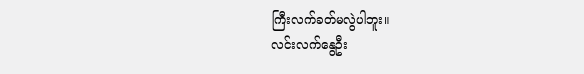ကြီးလက်ခတ်မလွဲပါဘူး။
လင်းလက်နွေဦး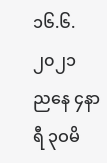၁၆.၆.၂၀၂၁
ညနေ ၄နာရီ ၃ဝမိ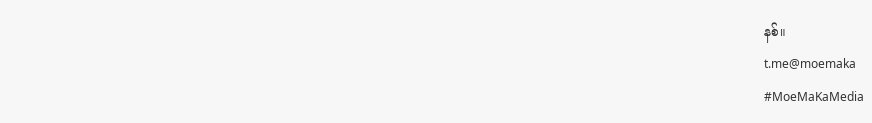နစ်။
t.me@moemaka
#MoeMaKaMedia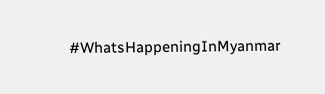#WhatsHappeningInMyanmar